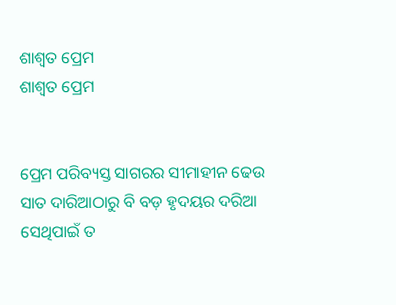ଶାଶ୍ୱତ ପ୍ରେମ
ଶାଶ୍ୱତ ପ୍ରେମ


ପ୍ରେମ ପରିବ୍ୟସ୍ତ ସାଗରର ସୀମାହୀନ ଢେଉ
ସାତ ଦାରିଆଠାରୁ ବି ବଡ଼ ହୃଦୟର ଦରିଆ
ସେଥିପାଇଁ ତ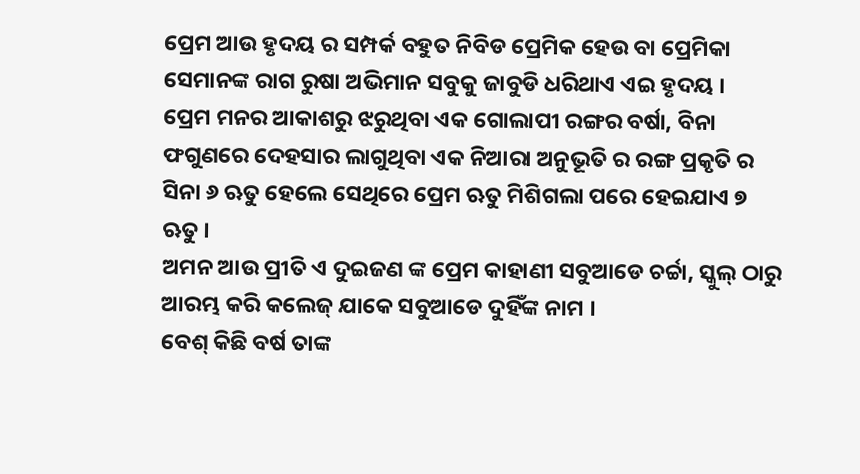ପ୍ରେମ ଆଉ ହୃଦୟ ର ସମ୍ପର୍କ ବହୁତ ନିବିଡ ପ୍ରେମିକ ହେଉ ବା ପ୍ରେମିକା ସେମାନଙ୍କ ରାଗ ରୁଷା ଅଭିମାନ ସବୁକୁ ଜାବୁଡି ଧରିଥାଏ ଏଇ ହୃଦୟ ।
ପ୍ରେମ ମନର ଆକାଶରୁ ଝରୁଥିବା ଏକ ଗୋଲାପୀ ରଙ୍ଗର ବର୍ଷା, ବିନା ଫଗୁଣରେ ଦେହସାର ଲାଗୁଥିବା ଏକ ନିଆରା ଅନୁଭୂତି ର ରଙ୍ଗ ପ୍ରକୃତି ର ସିନା ୬ ଋତୁ ହେଲେ ସେଥିରେ ପ୍ରେମ ଋତୁ ମିଶିଗଲା ପରେ ହେଇଯାଏ ୭ ଋତୁ ।
ଅମନ ଆଉ ପ୍ରୀତି ଏ ଦୁଇଜଣ ଙ୍କ ପ୍ରେମ କାହାଣୀ ସବୁଆଡେ ଚର୍ଚ୍ଚା, ସ୍କୁଲ୍ ଠାରୁ ଆରମ୍ଭ କରି କଲେଜ୍ ଯାକେ ସବୁଆଡେ ଦୁହିଁଙ୍କ ନାମ ।
ବେଶ୍ କିଛି ବର୍ଷ ତାଙ୍କ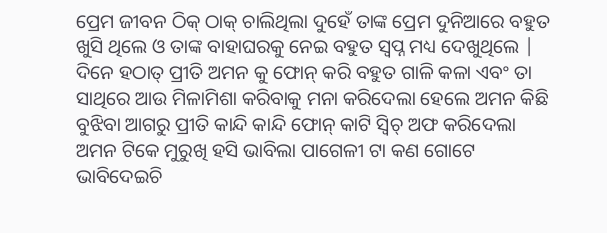ପ୍ରେମ ଜୀବନ ଠିକ୍ ଠାକ୍ ଚାଲିଥିଲା ଦୁହେଁ ତାଙ୍କ ପ୍ରେମ ଦୁନିଆରେ ବହୁତ ଖୁସି ଥିଲେ ଓ ତାଙ୍କ ବାହାଘରକୁ ନେଇ ବହୁତ ସ୍ବପ୍ନ ମଧ୍ୟ ଦେଖୁଥିଲେ | ଦିନେ ହଠାତ୍ ପ୍ରୀତି ଅମନ କୁ ଫୋନ୍ କରି ବହୁତ ଗାଳି କଳା ଏବଂ ତା ସାଥିରେ ଆଉ ମିଳାମିଶା କରିବାକୁ ମନା କରିଦେଲା ହେଲେ ଅମନ କିଛି ବୁଝିବା ଆଗରୁ ପ୍ରୀତି କାନ୍ଦି କାନ୍ଦି ଫୋନ୍ କାଟି ସ୍ବିଚ୍ ଅଫ କରିଦେଲା ଅମନ ଟିକେ ମୁରୁଖି ହସି ଭାବିଲା ପାଗେଳୀ ଟା କଣ ଗୋଟେ ଭାବିଦେଇଚି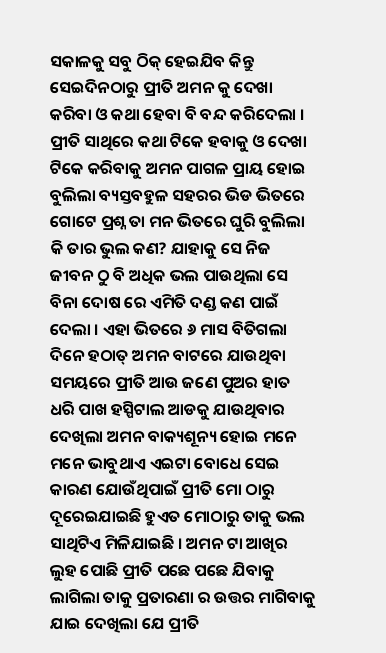ସକାଳକୁ ସବୁ ଠିକ୍ ହେଇଯିବ କିନ୍ତୁ ସେଇଦିନଠାରୁ ପ୍ରୀତି ଅମନ କୁ ଦେଖା କରିବା ଓ କଥା ହେବା ବି ବନ୍ଦ କରିଦେଲା । ପ୍ରୀତି ସାଥିରେ କଥା ଟିକେ ହବାକୁ ଓ ଦେଖା ଟିକେ କରିବାକୁ ଅମନ ପାଗଳ ପ୍ରାୟ ହୋଇ ବୁଲିଲା ବ୍ୟସ୍ତବହୁଳ ସହରର ଭିଡ ଭିତରେ ଗୋଟେ ପ୍ରଶ୍ନ ତା ମନ ଭିତରେ ଘୁରି ବୁଲିଲା କି ତାର ଭୁଲ କଣ? ଯାହାକୁ ସେ ନିଜ ଜୀବନ ଠୁ ବି ଅଧିକ ଭଲ ପାଉଥିଲା ସେ ବିନା ଦୋଷ ରେ ଏମିତି ଦଣ୍ଡ କଣ ପାଇଁ ଦେଲା । ଏହା ଭିତରେ ୬ ମାସ ବିତିଗଲା ଦିନେ ହଠାତ୍ ଅମନ ବାଟରେ ଯାଉଥିବା ସମୟରେ ପ୍ରୀତି ଆଉ ଜଣେ ପୁଅର ହାତ ଧରି ପାଖ ହସ୍ପିଟାଲ ଆଡକୁ ଯାଉଥିବାର ଦେଖିଲା ଅମନ ବାକ୍ୟଶୂନ୍ୟ ହୋଇ ମନେ ମନେ ଭାବୁଥାଏ ଏଇଟା ବୋଧେ ସେଇ କାରଣ ଯୋଉଁଥିପାଇଁ ପ୍ରୀତି ମୋ ଠାରୁ ଦୂରେଇଯାଇଛି ହୁଏତ ମୋଠାରୁ ତାକୁ ଭଲ ସାଥିଟିଏ ମିଳିଯାଇଛି । ଅମନ ଟା ଆଖିର ଲୁହ ପୋଛି ପ୍ରୀତି ପଛେ ପଛେ ଯିବାକୁ ଲାଗିଲା ତାକୁ ପ୍ରତାରଣା ର ଉତ୍ତର ମାଗିବାକୁ ଯାଇ ଦେଖିଲା ଯେ ପ୍ରୀତି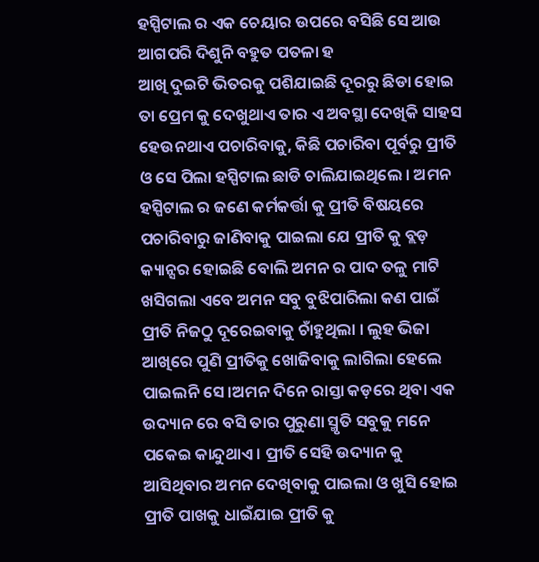ହସ୍ପିଟାଲ ର ଏକ ଚେୟାର ଉପରେ ବସିଛି ସେ ଆଉ ଆଗପରି ଦିଶୁନି ବହୁତ ପତଳା ହ
ଆଖି ଦୁଇଟି ଭିତରକୁ ପଶିଯାଇଛି ଦୂରରୁ ଛିଡା ହୋଇ ତା ପ୍ରେମ କୁ ଦେଖୁଥାଏ ତାର ଏ ଅବସ୍ଥା ଦେଖିକି ସାହସ ହେଉନଥାଏ ପଚାରିବାକୁ, କିଛି ପଚାରିବା ପୂର୍ବରୁ ପ୍ରୀତି ଓ ସେ ପିଲା ହସ୍ପିଟାଲ ଛାଡି ଚାଲିଯାଇଥିଲେ । ଅମନ ହସ୍ପିଟାଲ ର ଜଣେ କର୍ମକର୍ତ୍ତା କୁ ପ୍ରୀତି ବିଷୟରେ ପଚାରିବାରୁ ଜାଣିବାକୁ ପାଇଲା ଯେ ପ୍ରୀତି କୁ ବ୍ଲଡ଼ କ୍ୟାନ୍ସର ହୋଇଛି ବୋଲି ଅମନ ର ପାଦ ତଳୁ ମାଟି ଖସିଗଲା ଏବେ ଅମନ ସବୁ ବୁଝିପାରିଲା କଣ ପାଇଁ ପ୍ରୀତି ନିଜଠୁ ଦୂରେଇବାକୁ ଚାଁହୁଥିଲା । ଲୁହ ଭିଜା ଆଖିରେ ପୁଣି ପ୍ରୀତିକୁ ଖୋଜିବାକୁ ଲାଗିଲା ହେଲେ ପାଇଲନି ସେ ।ଅମନ ଦିନେ ରାସ୍ତା କଡ଼ରେ ଥିବା ଏକ ଉଦ୍ୟାନ ରେ ବସି ତାର ପୁରୁଣା ସ୍ମୃତି ସବୁକୁ ମନେ ପକେଇ କାନ୍ଦୁଥାଏ । ପ୍ରୀତି ସେହି ଉଦ୍ୟାନ କୁ ଆସିଥିବାର ଅମନ ଦେଖିବାକୁ ପାଇଲା ଓ ଖୁସି ହୋଇ ପ୍ରୀତି ପାଖକୁ ଧାଇଁଯାଇ ପ୍ରୀତି କୁ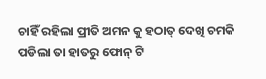ଚାହିଁ ରହିଲା ପ୍ରୀତି ଅମନ କୁ ହଠାତ୍ ଦେଖି ଚମକି ପଡିଲା ତା ହାତରୁ ଫୋନ୍ ଟି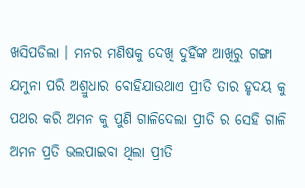ଖସିପଡିଲା । ମନର ମଣିଷକୁ ଦେଖି ଦୁହିଁଙ୍କ ଆଖିରୁ ଗଙ୍ଗା ଯମୁନା ପରି ଅଶ୍ରୁଧାର ବୋହିଯାଉଥାଏ ପ୍ରୀତି ତାର ହୃଦୟ କୁ ପଥର କରି ଅମନ କୁ ପୁଣି ଗାଳିଦେଲା ପ୍ରୀତି ର ସେହି ଗାଳି ଅମନ ପ୍ରତି ଭଲପାଇବା ଥିଲା ପ୍ରୀତି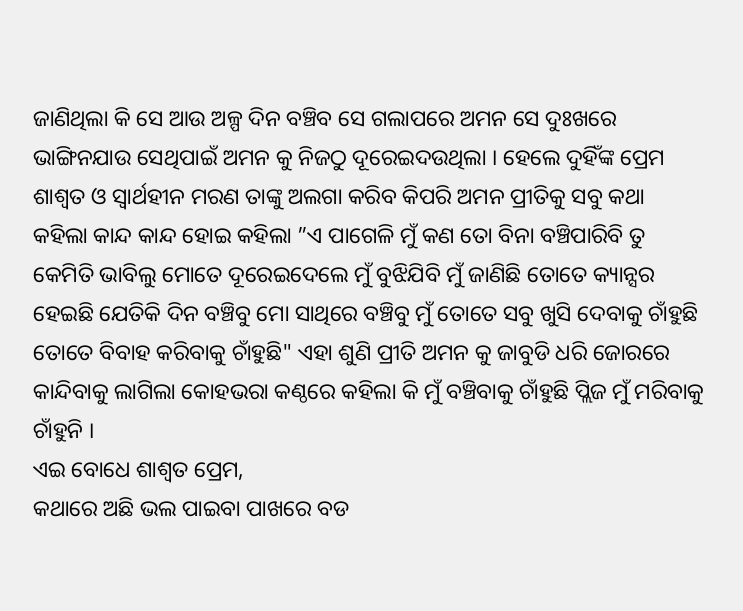ଜାଣିଥିଲା କି ସେ ଆଉ ଅଳ୍ପ ଦିନ ବଞ୍ଚିବ ସେ ଗଲାପରେ ଅମନ ସେ ଦୁଃଖରେ ଭାଙ୍ଗିନଯାଉ ସେଥିପାଇଁ ଅମନ କୁ ନିଜଠୁ ଦୂରେଇଦଉଥିଲା । ହେଲେ ଦୁହିଁଙ୍କ ପ୍ରେମ ଶାଶ୍ୱତ ଓ ସ୍ୱାର୍ଥହୀନ ମରଣ ତାଙ୍କୁ ଅଲଗା କରିବ କିପରି ଅମନ ପ୍ରୀତିକୁ ସବୁ କଥା କହିଲା କାନ୍ଦ କାନ୍ଦ ହୋଇ କହିଲା ”ଏ ପାଗେଳି ମୁଁ କଣ ତୋ ବିନା ବଞ୍ଚିପାରିବି ତୁ କେମିତି ଭାବିଲୁ ମୋତେ ଦୂରେଇଦେଲେ ମୁଁ ବୁଝିଯିବି ମୁଁ ଜାଣିଛି ତୋତେ କ୍ୟାନ୍ସର ହେଇଛି ଯେତିକି ଦିନ ବଞ୍ଚିବୁ ମୋ ସାଥିରେ ବଞ୍ଚିବୁ ମୁଁ ତୋତେ ସବୁ ଖୁସି ଦେବାକୁ ଚାଁହୁଛି ତୋତେ ବିବାହ କରିବାକୁ ଚାଁହୁଛି" ଏହା ଶୁଣି ପ୍ରୀତି ଅମନ କୁ ଜାବୁଡି ଧରି ଜୋରରେ କାନ୍ଦିବାକୁ ଲାଗିଲା କୋହଭରା କଣ୍ଠରେ କହିଲା କି ମୁଁ ବଞ୍ଚିବାକୁ ଚାଁହୁଛି ପ୍ଲିଜ ମୁଁ ମରିବାକୁ ଚାଁହୁନି ।
ଏଇ ବୋଧେ ଶାଶ୍ୱତ ପ୍ରେମ,
କଥାରେ ଅଛି ଭଲ ପାଇବା ପାଖରେ ବଡ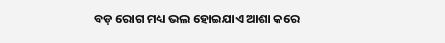ବଡ଼ ରୋଗ ମଧ୍ୟ ଭଲ ହୋଇଯାଏ ଆଶା କରେ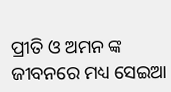ପ୍ରୀତି ଓ ଅମନ ଙ୍କ ଜୀବନରେ ମଧ୍ୟ ସେଇଆ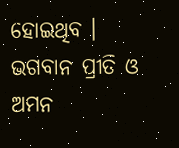ହୋଇଥିବ ।
ଭଗବାନ ପ୍ରୀତି ଓ ଅମନ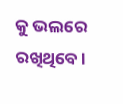କୁ ଭଲରେ ରଖିଥିବେ ।